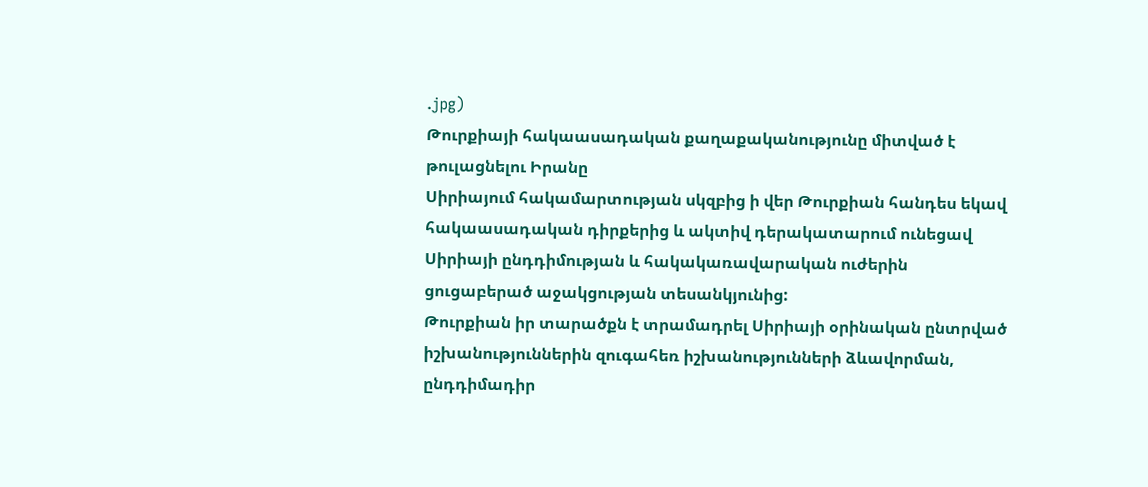.jpg)
Թուրքիայի հակաասադական քաղաքականությունը միտված է թուլացնելու Իրանը
Սիրիայում հակամարտության սկզբից ի վեր Թուրքիան հանդես եկավ հակաասադական դիրքերից և ակտիվ դերակատարում ունեցավ Սիրիայի ընդդիմության և հակակառավարական ուժերին ցուցաբերած աջակցության տեսանկյունից:
Թուրքիան իր տարածքն է տրամադրել Սիրիայի օրինական ընտրված իշխանություններին զուգահեռ իշխանությունների ձևավորման, ընդդիմադիր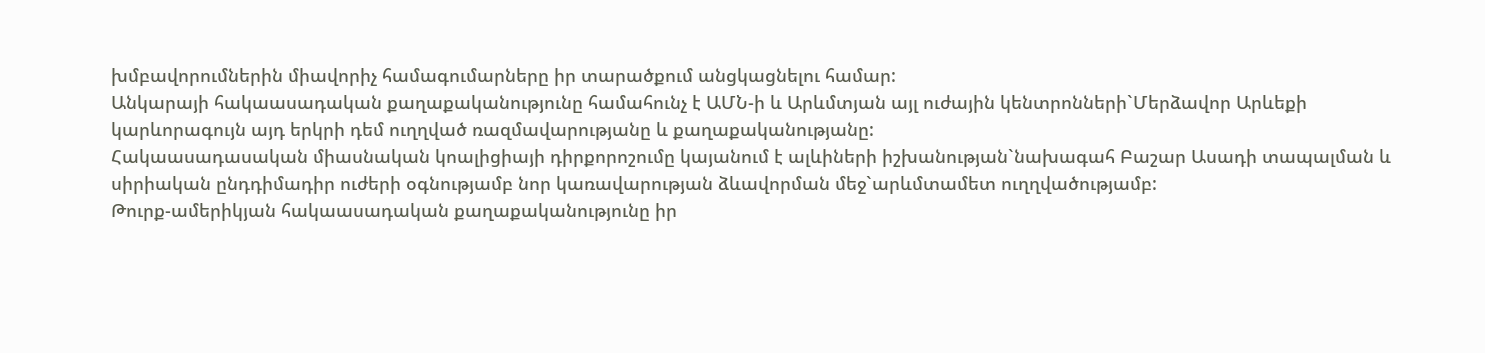խմբավորումներին միավորիչ համագումարները իր տարածքում անցկացնելու համար:
Անկարայի հակաասադական քաղաքականությունը համահունչ է ԱՄՆ-ի և Արևմտյան այլ ուժային կենտրոնների`Մերձավոր Արևեքի կարևորագույն այդ երկրի դեմ ուղղված ռազմավարությանը և քաղաքականությանը:
Հակաասադասական միասնական կոալիցիայի դիրքորոշումը կայանում է ալևիների իշխանության`նախագահ Բաշար Ասադի տապալման և սիրիական ընդդիմադիր ուժերի օգնությամբ նոր կառավարության ձևավորման մեջ`արևմտամետ ուղղվածությամբ:
Թուրք-ամերիկյան հակաասադական քաղաքականությունը իր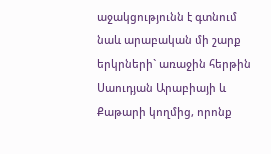աջակցությունն է գտնում նաև արաբական մի շարք երկրների` առաջին հերթին Սաուդյան Արաբիայի և Քաթարի կողմից, որոնք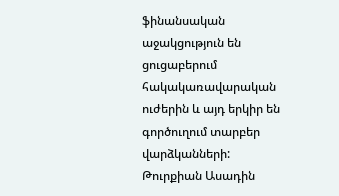ֆինանսական աջակցություն են ցուցաբերում հակակառավարական ուժերին և այդ երկիր են գործուղում տարբեր վարձկանների:
Թուրքիան Ասադին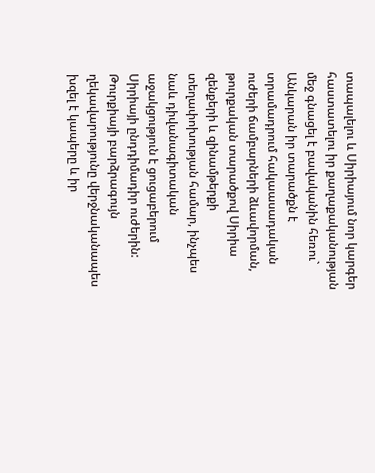տապալելու և Սիրիայում նոր կարգեր հաստատելու իր քաղաքականության մեջ գնացել է բավականին հեռու` Անկարան իր տարածքն է տրամադրում հակաասադական ուժերի ճամբարների ձևավորման, թուրքական տարածքով Սիրիա զենքերի և զինամթերքի տեղափոխության համար, ինչպես նաև դիվանագիտական աջակցություն է ցուցաբերում Սիրիայի ընդդիմադիր ուժերին:
Թուրքիայի բարձրագույն ղեկավարությունը վերջնականապես խզել է կապերը և իր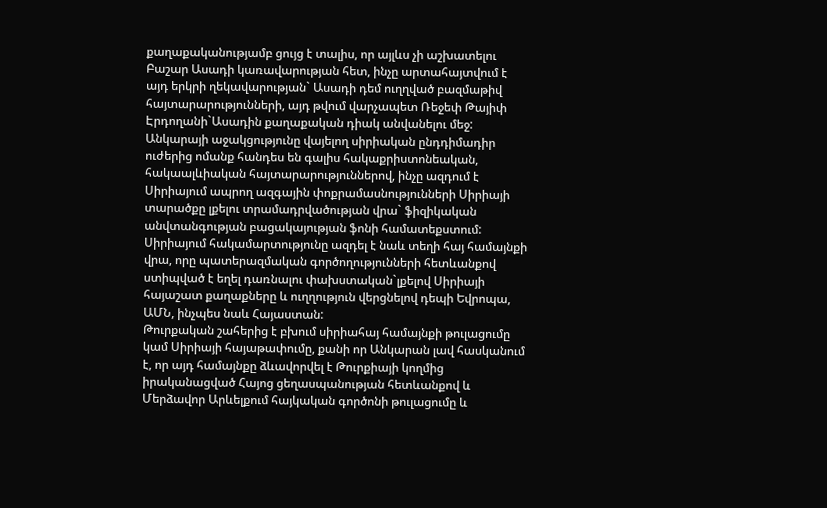քաղաքականությամբ ցույց է տալիս, որ այլևս չի աշխատելու Բաշար Ասադի կառավարության հետ, ինչը արտահայտվում է այդ երկրի ղեկավարության` Ասադի դեմ ուղղված բազմաթիվ հայտարարությունների, այդ թվում վարչապետ Ռեջեփ Թայիփ Էրդողանի`Ասադին քաղաքական դիակ անվանելու մեջ:
Անկարայի աջակցությունը վայելող սիրիական ընդդիմադիր ուժերից ոմանք հանդես են գալիս հակաքրիստոնեական, հակաալևիական հայտարարություններով, ինչը ազդում է Սիրիայում ապրող ազգային փոքրամասնությունների Սիրիայի տարածքը լքելու տրամադրվածության վրա` ֆիզիկական անվտանգության բացակայության ֆոնի համատեքստում:
Սիրիայում հակամարտությունը ազդել է նաև տեղի հայ համայնքի վրա, որը պատերազմական գործողությունների հետևանքով ստիպված է եղել դառնալու փախստական`լքելով Սիրիայի հայաշատ քաղաքները և ուղղություն վերցնելով դեպի Եվրոպա, ԱՄՆ, ինչպես նաև Հայաստան:
Թուրքական շահերից է բխում սիրիահայ համայնքի թուլացումը կամ Սիրիայի հայաթափումը, քանի որ Անկարան լավ հասկանում է, որ այդ համայնքը ձևավորվել է Թուրքիայի կողմից իրականացված Հայոց ցեղասպանության հետևանքով և Մերձավոր Արևելքում հայկական գործոնի թուլացումը և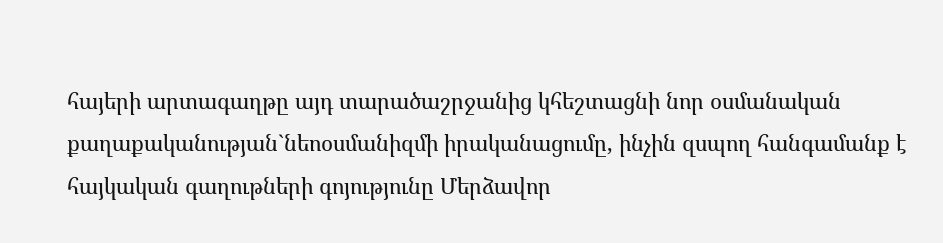հայերի արտագաղթը այդ տարածաշրջանից կհեշտացնի նոր օսմանական քաղաքականության`նեոօսմանիզմի իրականացումը, ինչին զսպող հանգամանք է հայկական գաղութների գոյությունը Մերձավոր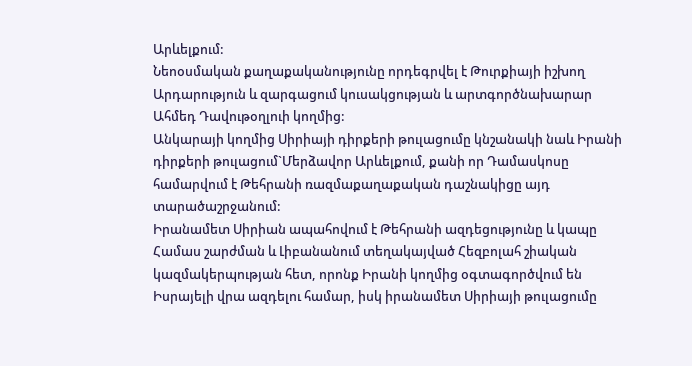Արևելքում:
Նեոօսմական քաղաքականությունը որդեգրվել է Թուրքիայի իշխող Արդարություն և զարգացում կուսակցության և արտգործնախարար Ահմեդ Դավութօղլուի կողմից:
Անկարայի կողմից Սիրիայի դիրքերի թուլացումը կնշանակի նաև Իրանի դիրքերի թուլացում`Մերձավոր Արևելքում, քանի որ Դամասկոսը համարվում է Թեհրանի ռազմաքաղաքական դաշնակիցը այդ տարածաշրջանում:
Իրանամետ Սիրիան ապահովում է Թեհրանի ազդեցությունը և կապը Համաս շարժման և Լիբանանում տեղակայված Հեզբոլահ շիական կազմակերպության հետ, որոնք Իրանի կողմից օգտագործվում են Իսրայելի վրա ազդելու համար, իսկ իրանամետ Սիրիայի թուլացումը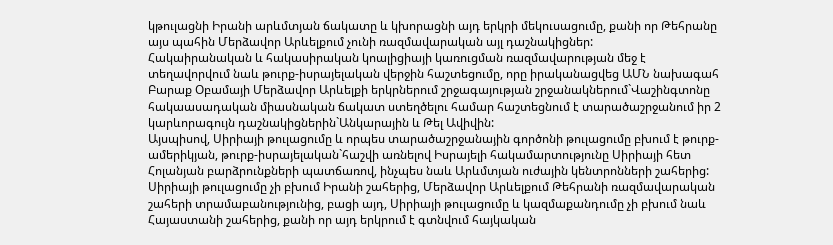կթուլացնի Իրանի արևմտյան ճակատը և կխորացնի այդ երկրի մեկուսացումը, քանի որ Թեհրանը այս պահին Մերձավոր Արևելքում չունի ռազմավարական այլ դաշնակիցներ:
Հակաիրանական և հակասիրական կոալիցիայի կառուցման ռազմավարության մեջ է տեղավորվում նաև թուրք-իսրայելական վերջին հաշտեցումը, որը իրականացվեց ԱՄՆ նախագահ Բարաք Օբամայի Մերձավոր Արևելքի երկրներում շրջագայության շրջանակներում`Վաշինգտոնը հակաասադական միասնական ճակատ ստեղծելու համար հաշտեցնում է տարածաշրջանում իր 2 կարևորագույն դաշնակիցներին`Անկարային և Թել Ավիվին:
Այսպիսով, Սիրիայի թուլացումը և որպես տարածաշրջանային գործոնի թուլացումը բխում է թուրք-ամերիկյան, թուրք-իսրայելական`հաշվի առնելով Իսրայելի հակամարտությունը Սիրիայի հետ Հոլանյան բարձրունքների պատճառով, ինչպես նաև Արևմտյան ուժային կենտրոնների շահերից:
Սիրիայի թուլացումը չի բխում Իրանի շահերից, Մերձավոր Արևելքում Թեհրանի ռազմավարական շահերի տրամաբանությունից, բացի այդ, Սիրիայի թուլացումը և կազմաքանդումը չի բխում նաև Հայաստանի շահերից, քանի որ այդ երկրում է գտնվում հայկական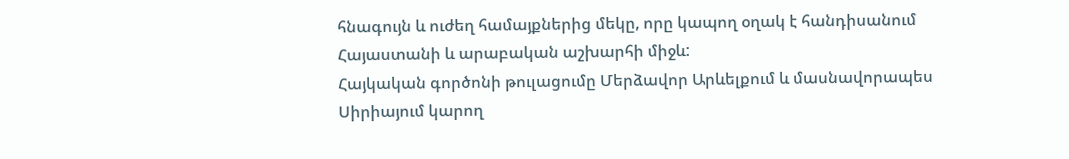հնագույն և ուժեղ համայքներից մեկը, որը կապող օղակ է հանդիսանում Հայաստանի և արաբական աշխարհի միջև:
Հայկական գործոնի թուլացումը Մերձավոր Արևելքում և մասնավորապես Սիրիայում կարող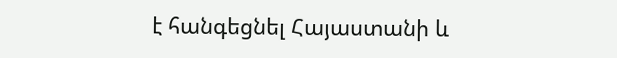է հանգեցնել Հայաստանի և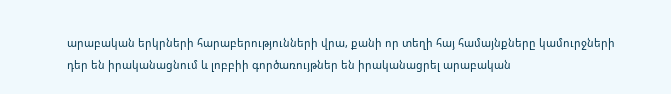արաբական երկրների հարաբերությունների վրա, քանի որ տեղի հայ համայնքները կամուրջների դեր են իրականացնում և լոբբիի գործառույթներ են իրականացրել արաբական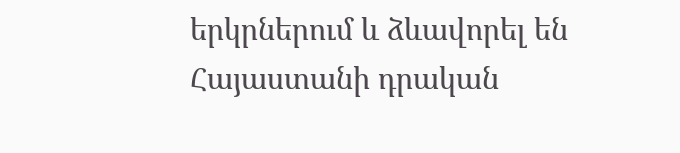երկրներում և ձևավորել են Հայաստանի դրական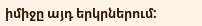իմիջը այդ երկրներում: